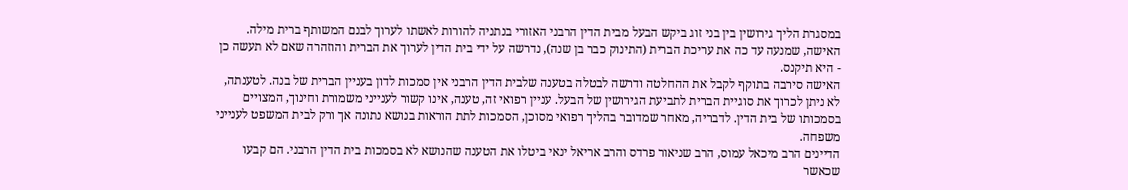במסגרת הליך גירושין בין בני זוג ביקש הבעל מבית הדין הרבני האזורי בנתניה להורות לאשתו לערוך לבנם המשותף ברית מילה. האישה, שמנעה עד כה את עריכת הברית (התינוק כבר בן שנה), נדרשה על ידי בית הדין לערוך את הברית והוזהרה שאם לא תעשה כן - היא תיקנס.
האישה סירבה בתוקף לקבל את ההחלטה ודרשה לבטלה בטענה שלבית הדין הרבני אין סמכות לדון בעניין הברית של בנה. לטענתה, לא ניתן לכרוך את סוגיית הברית לתביעת הגירושין של הבעל. עניין רפואי זה, טענה, אינו קשור לענייני משמורת וחינוך, המצויים בסמכותו של בית הדין. לדבריה, מאחר שמדובר בהליך רפואי מסוכן, הסמכות לתת הוראות בנושא נתונה אך ורק לבית המשפט לענייני משפחה.
הדיינים הרב מיכאל עמוס, הרב שניאור פרדס והרב אריאל ינאי ביטלו את הטענה שהנושא לא בסמכות בית הדין הרבני. הם קבעו שכאשר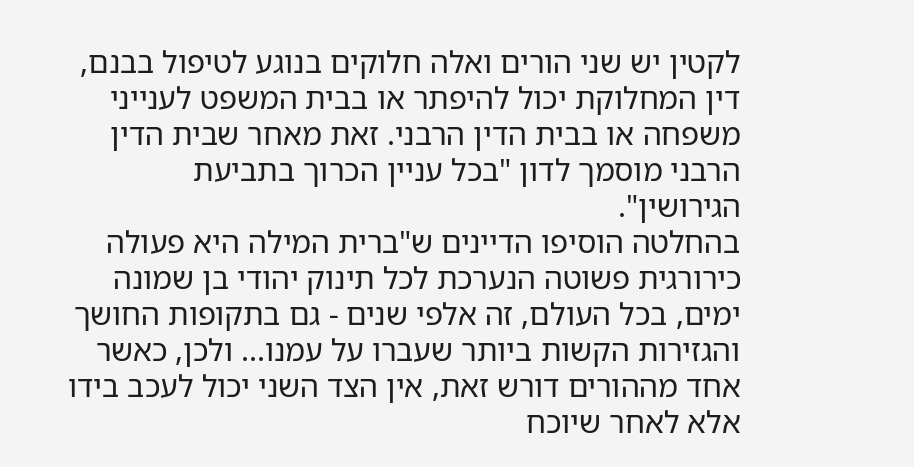לקטין יש שני הורים ואלה חלוקים בנוגע לטיפול בבנם, דין המחלוקת יכול להיפתר או בבית המשפט לענייני משפחה או בבית הדין הרבני. זאת מאחר שבית הדין הרבני מוסמך לדון "בכל עניין הכרוך בתביעת הגירושין".
בהחלטה הוסיפו הדיינים ש"ברית המילה היא פעולה כירורגית פשוטה הנערכת לכל תינוק יהודי בן שמונה ימים, בכל העולם, זה אלפי שנים - גם בתקופות החושך והגזירות הקשות ביותר שעברו על עמנו... ולכן, כאשר אחד מההורים דורש זאת, אין הצד השני יכול לעכב בידו אלא לאחר שיוכח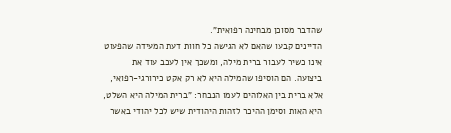שהדבר מסוכן מבחינה רפואית".
הדיינים קבעו שהאם לא הגישה כל חוות דעת המעידה שהפעוט אינו כשיר לעבור ברית מילה, ומשכך אין לעכב עוד את ביצועה. הם הוסיפו שהמילה היא לא רק אקט כירורגי-רפואי, אלא ברית בין האלוהים לעמו הנבחר: "ברית המילה היא השלט, היא האות וסימן ההיכר לזהות היהודית שיש לכל יהודי באשר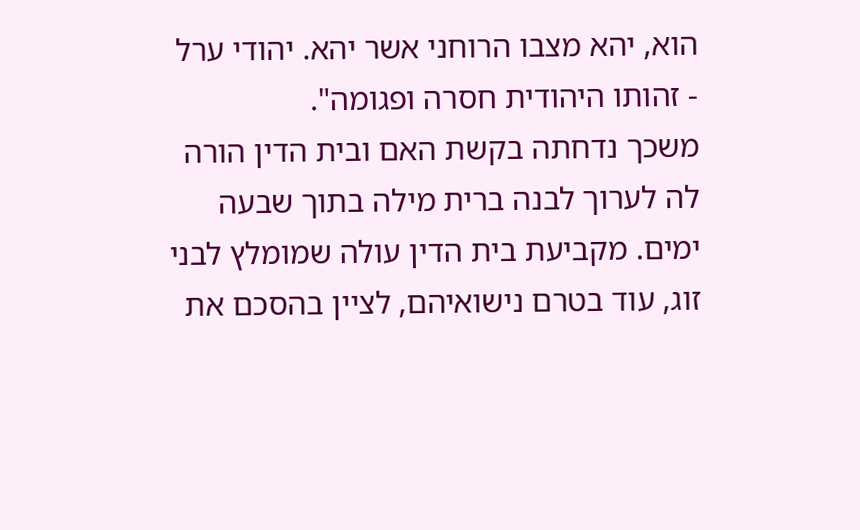הוא, יהא מצבו הרוחני אשר יהא. יהודי ערל - זהותו היהודית חסרה ופגומה".
משכך נדחתה בקשת האם ובית הדין הורה לה לערוך לבנה ברית מילה בתוך שבעה ימים. מקביעת בית הדין עולה שמומלץ לבני זוג, עוד בטרם נישואיהם, לציין בהסכם את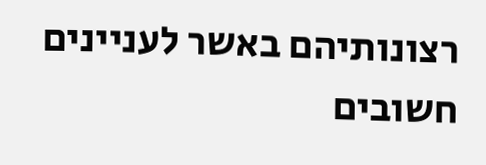רצונותיהם באשר לעניינים חשובים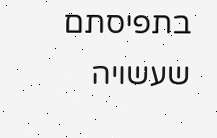בתפיסתם שעשויה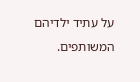על עתיד ילדיהם המשותפים.